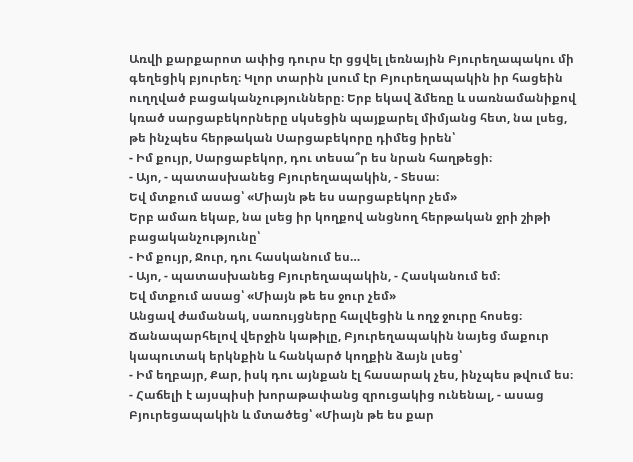Առվի քարքարոտ ափից դուրս էր ցցվել լեռնային Բյուրեղապակու մի գեղեցիկ բյուրեղ։ Կլոր տարին լսում էր Բյուրեղապակին իր հացեին ուղղված բացականչությունները։ Երբ եկավ ձմեռը և սառնամանիքով կռած սարցաբեկորները սկսեցին պայքարել միմյանց հետ, նա լսեց, թե ինչպես հերթական Սարցաբեկորը դիմեց իրեն՝
- Իմ քույր, Սարցաբեկոր, դու տեսա՞ր ես նրան հաղթեցի։
- Այո, - պատասխանեց Բյուրեղապակին, - Տեսա։
Եվ մտքում ասաց՝ «Միայն թե ես սարցաբեկոր չեմ»
Երբ ամառ եկաբ, նա լսեց իր կողքով անցնող հերթական ջրի շիթի բացականչությունը՝
- Իմ քույր, Ջուր, դու հասկանում ես…
- Այո, - պատասխանեց Բյուրեղապակին, - Հասկանում եմ։
Եվ մտքում ասաց՝ «Միայն թե ես ջուր չեմ»
Անցավ ժամանակ, սառույցները հալվեցին և ողջ ջուրը հոսեց։ Ճանապարհելով վերջին կաթիլը, Բյուրեղապակին նայեց մաքուր կապուտակ երկնքին և հանկարծ կողքին ձայն լսեց՝
- Իմ եղբայր, Քար, իսկ դու այնքան էլ հասարակ չես, ինչպես թվում ես։
- Հաճելի է այսպիսի խորաթափանց զրուցակից ունենալ, - ասաց Բյուրեցապակին և մտածեց՝ «Միայն թե ես քար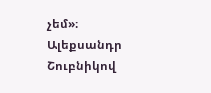չեմ»։
Ալեքսանդր Շուբնիկով